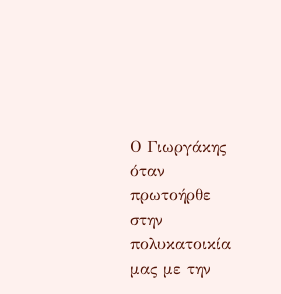Ο Γιωργάκης όταν πρωτοήρθε στην πολυκατοικία μας με την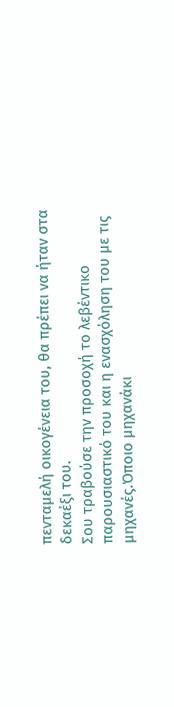πενταμελή οικογένεια του, θα πρέπει να ήταν στα δεκαέξι του.
Σου τραβούσε την προσοχή το λεβέντικο παρουσιαστικό του και η ενασχόληση του με τις μηχανές.Όποιο μηχανάκι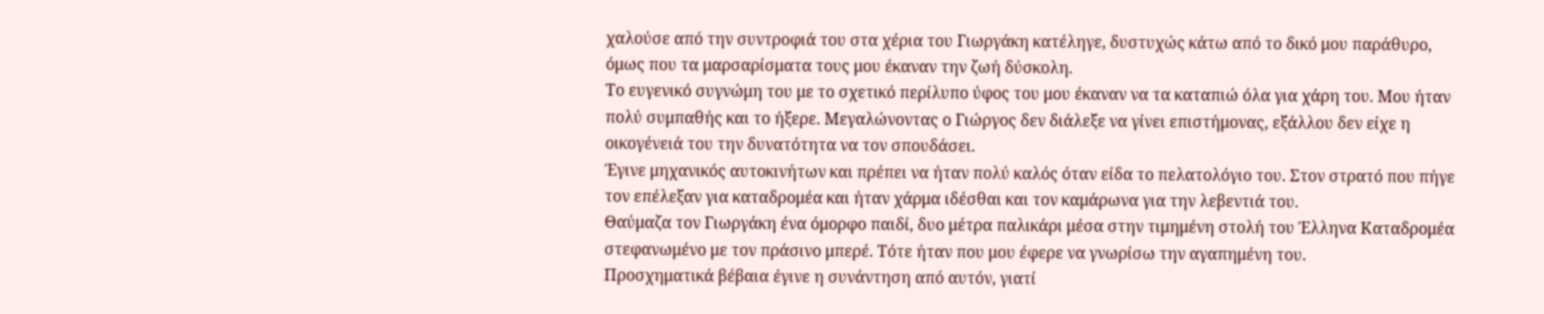χαλούσε από την συντροφιά του στα χέρια του Γιωργάκη κατέληγε, δυστυχώς κάτω από το δικό μου παράθυρο, όμως που τα μαρσαρίσματα τους μου έκαναν την ζωή δύσκολη.
Το ευγενικό συγνώμη του με το σχετικό περίλυπο ύφος του μου έκαναν να τα καταπιώ όλα για χάρη του. Μου ήταν πολύ συμπαθής και το ήξερε. Μεγαλώνοντας ο Γιώργος δεν διάλεξε να γίνει επιστήμονας, εξάλλου δεν είχε η οικογένειά του την δυνατότητα να τον σπουδάσει.
Έγινε μηχανικός αυτοκινήτων και πρέπει να ήταν πολύ καλός όταν είδα το πελατολόγιο του. Στον στρατό που πήγε τον επέλεξαν για καταδρομέα και ήταν χάρμα ιδέσθαι και τον καμάρωνα για την λεβεντιά του.
Θαύμαζα τον Γιωργάκη ένα όμορφο παιδί, δυο μέτρα παλικάρι μέσα στην τιμημένη στολή του Έλληνα Καταδρομέα στεφανωμένο με τον πράσινο μπερέ. Τότε ήταν που μου έφερε να γνωρίσω την αγαπημένη του.
Προσχηματικά βέβαια έγινε η συνάντηση από αυτόν, γιατί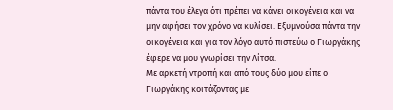πάντα του έλεγα ότι πρέπει να κάνει οικογένεια και να μην αφήσει τον χρόνο να κυλίσει. Εξυμνούσα πάντα την οικογένεια και για τον λόγο αυτό πιστεύω ο Γιωργάκης έφερε να μου γνωρίσει την Λίτσα.
Με αρκετή ντροπή και από τους δύο μου είπε ο Γιωργάκης κοιτάζοντας με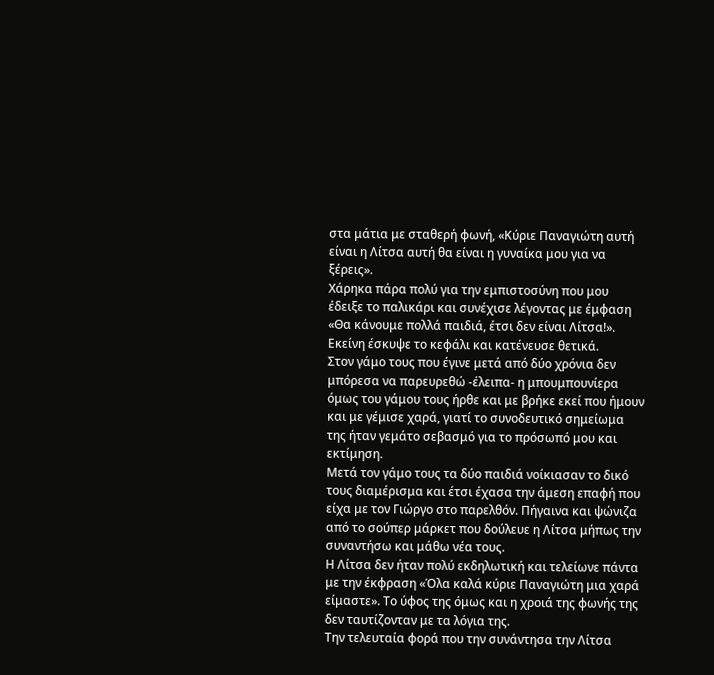στα μάτια με σταθερή φωνή, «Κύριε Παναγιώτη αυτή είναι η Λίτσα αυτή θα είναι η γυναίκα μου για να ξέρεις».
Χάρηκα πάρα πολύ για την εμπιστοσύνη που μου έδειξε το παλικάρι και συνέχισε λέγοντας με έμφαση «Θα κάνουμε πολλά παιδιά, έτσι δεν είναι Λίτσα!». Εκείνη έσκυψε το κεφάλι και κατένευσε θετικά.
Στον γάμο τους που έγινε μετά από δύο χρόνια δεν μπόρεσα να παρευρεθώ -έλειπα- η μπουμπουνίερα όμως του γάμου τους ήρθε και με βρήκε εκεί που ήμουν και με γέμισε χαρά, γιατί το συνοδευτικό σημείωμα της ήταν γεμάτο σεβασμό για το πρόσωπό μου και εκτίμηση.
Μετά τον γάμο τους τα δύο παιδιά νοίκιασαν το δικό τους διαμέρισμα και έτσι έχασα την άμεση επαφή που είχα με τον Γιώργο στο παρελθόν. Πήγαινα και ψώνιζα από το σούπερ μάρκετ που δούλευε η Λίτσα μήπως την συναντήσω και μάθω νέα τους.
Η Λίτσα δεν ήταν πολύ εκδηλωτική και τελείωνε πάντα με την έκφραση «Όλα καλά κύριε Παναγιώτη μια χαρά είμαστε». Το ύφος της όμως και η χροιά της φωνής της δεν ταυτίζονταν με τα λόγια της.
Την τελευταία φορά που την συνάντησα την Λίτσα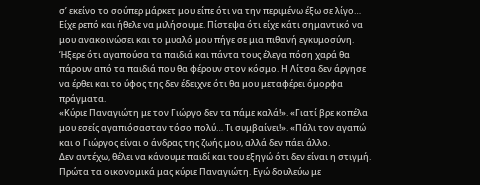σ’ εκείνο το σούπερ μάρκετ μου είπε ότι να την περιμένω έξω σε λίγο… Είχε ρεπό και ήθελε να μιλήσουμε. Πίστεψα ότι είχε κάτι σημαντικό να μου ανακοινώσει και το μυαλό μου πήγε σε μια πιθανή εγκυμοσύνη.
Ήξερε ότι αγαπούσα τα παιδιά και πάντα τους έλεγα πόση χαρά θα πάρουν από τα παιδιά που θα φέρουν στον κόσμο. Η Λίτσα δεν άργησε να έρθει και το ύφος της δεν έδειχνε ότι θα μου μεταφέρει όμορφα πράγματα.
«Κύριε Παναγιώτη με τον Γιώργο δεν τα πάμε καλά!». «Γιατί βρε κοπέλα μου εσείς αγαπιόσασταν τόσο πολύ… Τι συμβαίνει!». «Πάλι τον αγαπώ και ο Γιώργος είναι ο άνδρας της ζωής μου, αλλά δεν πάει άλλο.
Δεν αντέχω, θέλει να κάνουμε παιδί και του εξηγώ ότι δεν είναι η στιγμή. Πρώτα τα οικονομικά μας κύριε Παναγιώτη. Εγώ δουλεύω με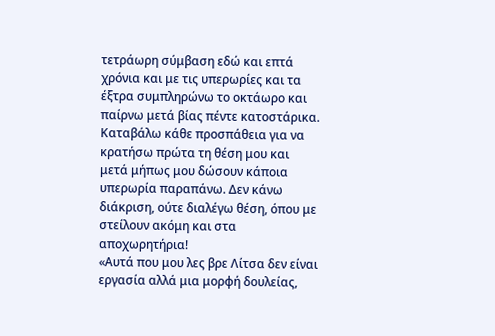τετράωρη σύμβαση εδώ και επτά χρόνια και με τις υπερωρίες και τα έξτρα συμπληρώνω το οκτάωρο και παίρνω μετά βίας πέντε κατοστάρικα.
Καταβάλω κάθε προσπάθεια για να κρατήσω πρώτα τη θέση μου και μετά μήπως μου δώσουν κάποια υπερωρία παραπάνω. Δεν κάνω διάκριση, ούτε διαλέγω θέση, όπου με στείλουν ακόμη και στα αποχωρητήρια!
«Αυτά που μου λες βρε Λίτσα δεν είναι εργασία αλλά μια μορφή δουλείας,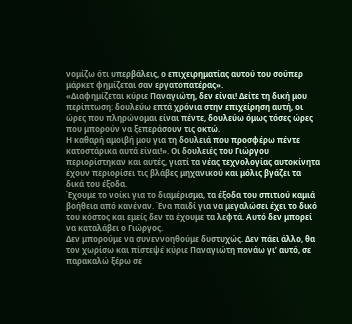νομίζω ότι υπερβάλεις, ο επιχειρηματίας αυτού του σούπερ μάρκετ φημίζεται σαν εργατοπατέρας».
«Διαφημίζεται κύριε Παναγιώτη, δεν είναι! Δείτε τη δική μου περίπτωση: δουλεύω επτά χρόνια στην επιχείρηση αυτή, οι ώρες που πληρώνομαι είναι πέντε, δουλεύω όμως τόσες ώρες που μπορούν να ξεπεράσουν τις οκτώ.
Η καθαρή αμοιβή μου για τη δουλειά που προσφέρω πέντε κατοστάρικα αυτά είναι!». Οι δουλειές του Γιώργου περιορίστηκαν και αυτές, γιατί τα νέας τεχνολογίας αυτοκίνητα έχουν περιορίσει τις βλάβες μηχανικού και μόλις βγάζει τα δικά του έξοδα.
Έχουμε το νοίκι για το διαμέρισμα, τα έξοδα του σπιτιού καμιά βοήθεια από κανέναν. Ένα παιδί για να μεγαλώσει έχει το δικό του κόστος και εμείς δεν τα έχουμε τα λεφτά. Αυτό δεν μπορεί να καταλάβει ο Γιώργος.
Δεν μπορούμε να συνεννοηθούμε δυστυχώς. Δεν πάει άλλο, θα τον χωρίσω και πίστεψέ κύριε Παναγιώτη πονάω γι’ αυτό, σε παρακαλώ ξέρω σε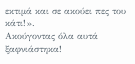εκτιμά και σε ακούει πες του κάτι!».
Ακούγοντας όλα αυτά ξαφνιάστηκα!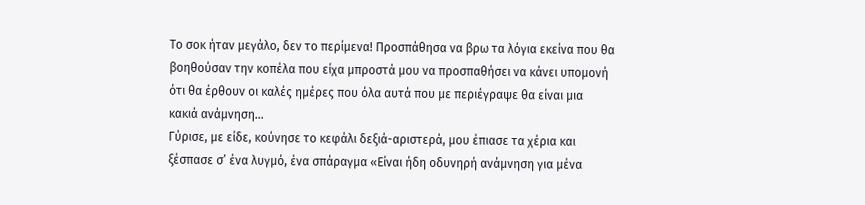Το σοκ ήταν μεγάλο, δεν το περίμενα! Προσπάθησα να βρω τα λόγια εκείνα που θα βοηθούσαν την κοπέλα που είχα μπροστά μου να προσπαθήσει να κάνει υπομονή ότι θα έρθουν οι καλές ημέρες που όλα αυτά που με περιέγραψε θα είναι μια κακιά ανάμνηση…
Γύρισε, με είδε, κούνησε το κεφάλι δεξιά-αριστερά, μου έπιασε τα χέρια και ξέσπασε σ’ ένα λυγμό, ένα σπάραγμα «Είναι ήδη οδυνηρή ανάμνηση για μένα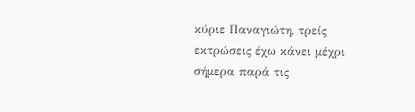κύριε Παναγιώτη, τρείς εκτρώσεις έχω κάνει μέχρι σήμερα παρά τις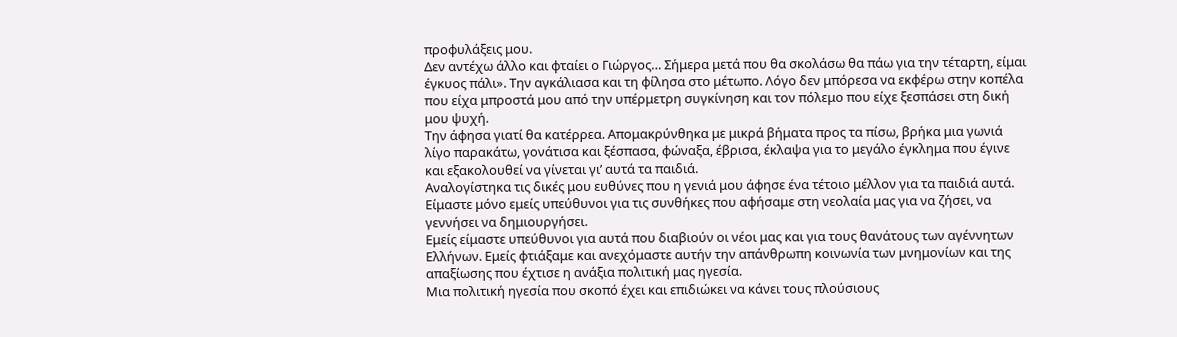προφυλάξεις μου.
Δεν αντέχω άλλο και φταίει ο Γιώργος… Σήμερα μετά που θα σκολάσω θα πάω για την τέταρτη, είμαι έγκυος πάλι». Την αγκάλιασα και τη φίλησα στο μέτωπο. Λόγο δεν μπόρεσα να εκφέρω στην κοπέλα που είχα μπροστά μου από την υπέρμετρη συγκίνηση και τον πόλεμο που είχε ξεσπάσει στη δική μου ψυχή.
Την άφησα γιατί θα κατέρρεα. Απομακρύνθηκα με μικρά βήματα προς τα πίσω, βρήκα μια γωνιά λίγο παρακάτω, γονάτισα και ξέσπασα, φώναξα, έβρισα, έκλαψα για το μεγάλο έγκλημα που έγινε και εξακολουθεί να γίνεται γι’ αυτά τα παιδιά.
Αναλογίστηκα τις δικές μου ευθύνες που η γενιά μου άφησε ένα τέτοιο μέλλον για τα παιδιά αυτά. Είμαστε μόνο εμείς υπεύθυνοι για τις συνθήκες που αφήσαμε στη νεολαία μας για να ζήσει, να γεννήσει να δημιουργήσει.
Εμείς είμαστε υπεύθυνοι για αυτά που διαβιούν οι νέοι μας και για τους θανάτους των αγέννητων Ελλήνων. Εμείς φτιάξαμε και ανεχόμαστε αυτήν την απάνθρωπη κοινωνία των μνημονίων και της απαξίωσης που έχτισε η ανάξια πολιτική μας ηγεσία.
Μια πολιτική ηγεσία που σκοπό έχει και επιδιώκει να κάνει τους πλούσιους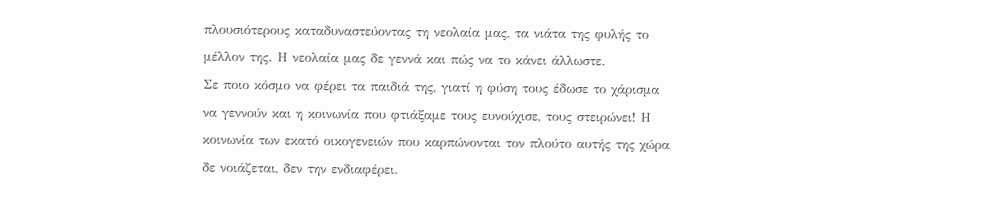πλουσιότερους καταδυναστεύοντας τη νεολαία μας, τα νιάτα της φυλής το μέλλον της. Η νεολαία μας δε γεννά και πώς να το κάνει άλλωστε.
Σε ποιο κόσμο να φέρει τα παιδιά της, γιατί η φύση τους έδωσε το χάρισμα να γεννούν και η κοινωνία που φτιάξαμε τους ευνούχισε, τους στειρώνει! Η κοινωνία των εκατό οικογενειών που καρπώνονται τον πλούτο αυτής της χώρα δε νοιάζεται, δεν την ενδιαφέρει.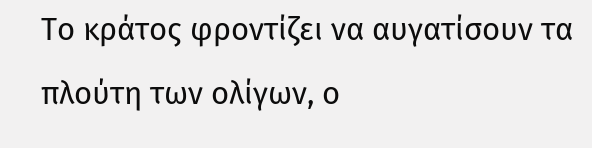Το κράτος φροντίζει να αυγατίσουν τα πλούτη των ολίγων, ο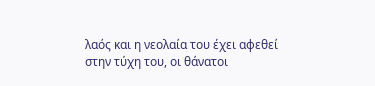λαός και η νεολαία του έχει αφεθεί στην τύχη του, οι θάνατοι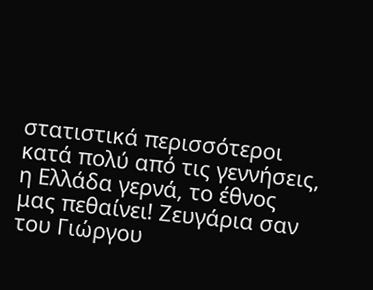στατιστικά περισσότεροι κατά πολύ από τις γεννήσεις, η Ελλάδα γερνά, το έθνος μας πεθαίνει! Ζευγάρια σαν του Γιώργου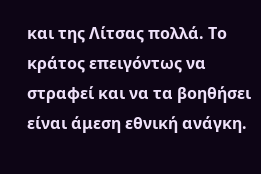και της Λίτσας πολλά. Το κράτος επειγόντως να στραφεί και να τα βοηθήσει είναι άμεση εθνική ανάγκη.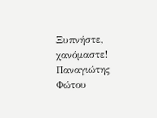Ξυπνήστε, χανόμαστε!
Παναγιώτης Φώτου